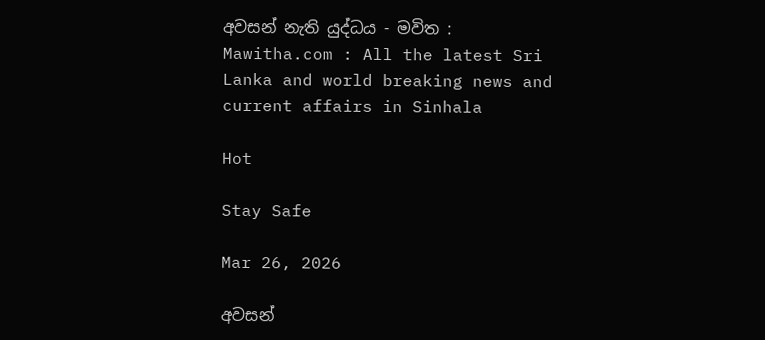අවසන් නැති යුද්ධය - මවිත : Mawitha.com : All the latest Sri Lanka and world breaking news and current affairs in Sinhala

Hot

Stay Safe

Mar 26, 2026

අවසන්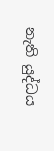නැති යුද්ධය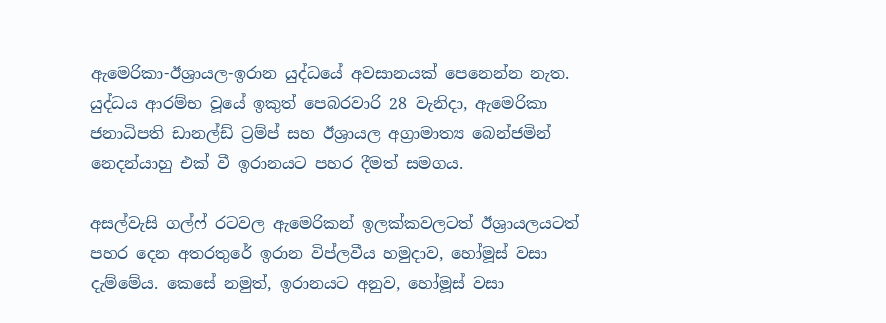ඇමෙරිකා-ඊශ්‍රායල-ඉරාන යුද්ධයේ අවසානයක් පෙනෙන්න නැත. යුද්ධය ආරම්භ වූයේ ඉකුත් පෙබරවාරි 28 වැනිදා, ඇමෙරිකා ජනාධිපති ඩානල්ඩ් ට්‍රම්ප් සහ ඊශ්‍රායල අග්‍රාමාත්‍ය බෙන්ජමින් නෙදන්යාහු එක් වී ඉරානයට පහර දීමත් සමගය.

අසල්වැසි ගල්ෆ් රටවල ඇමෙරිකන් ඉලක්කවලටත් ඊශ්‍රායලයටත් පහර දෙන අතරතුරේ ඉරාන විප්ලවීය හමුදාව, හෝමූස් වසා දැම්මේය. කෙසේ නමුත්, ඉරානයට අනුව, හෝමූස් වසා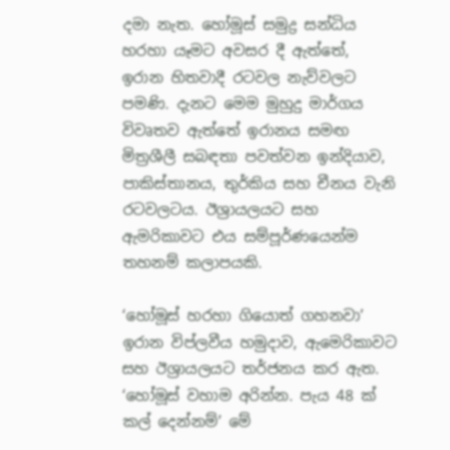දමා නැත. හෝමූස් සමුද්‍ර සන්ධිය හරහා යෑමට අවසර දී ඇත්තේ, ඉරාන හිතවාදී රටවල නැව්වලට පමණි. දැනට මෙම මුහුදු මාර්ගය විවෘතව ඇත්තේ ඉරානය සමඟ මිත්‍රශීලී සබඳතා පවත්වන ඉන්දියාව, පාකිස්තානය, තුර්කිය සහ චීනය වැනි රටවලටය. ඊශ්‍රායලයට සහ ඇමරිකාවට එය සම්පූර්ණයෙන්ම තහනම් කලාපයකි.

‘හෝමූස් හරහා ගියොත් ගහනවා’ ඉරාන විප්ලවීය හමුදාව, ඇමෙරිකාවට සහ ඊශ්‍රායලයට තර්ජනය කර ඇත. ‘හෝමූස් වහාම අරින්න. පැය 48 ක් කල් දෙන්නම්’ මේ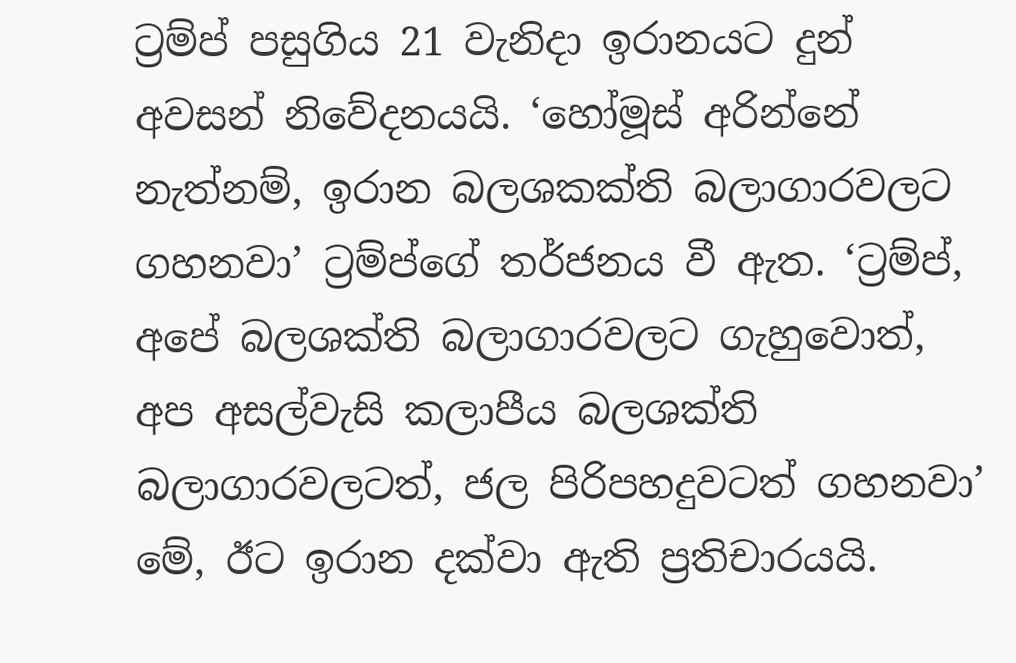ට්‍රම්ප් පසුගිය 21 වැනිදා ඉරානයට දුන් අවසන් නිවේදනයයි. ‘හෝමූස් අරින්නේ නැත්නම්, ඉරාන බලශකක්ති බලාගාරවලට ගහනවා’ ට්‍රම්ප්ගේ තර්ජනය වී ඇත. ‘ට්‍රම්ප්, අපේ බලශක්ති බලාගාරවලට ගැහුවොත්, අප අසල්වැසි කලාපීය බලශක්ති බලාගාරවලටත්, ජල පිරිපහදුවටත් ගහනවා’ මේ, ඊට ඉරාන දක්වා ඇති ප්‍රතිචාරයයි.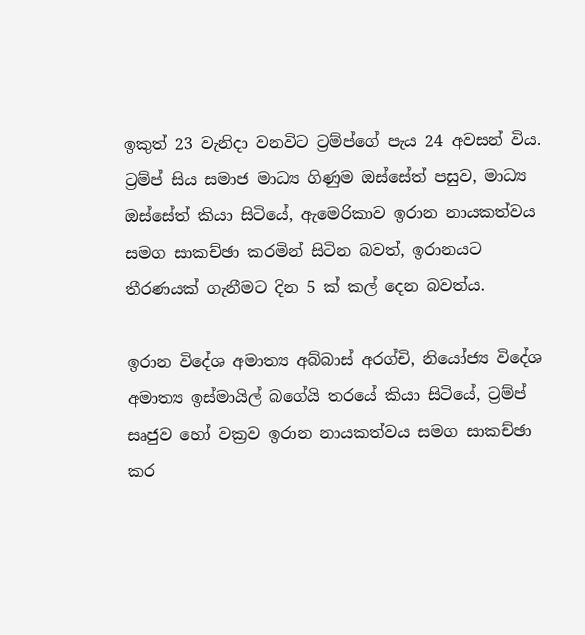ඉකුත් 23 වැනිදා වනවිට ට්‍රම්ප්ගේ පැය 24 අවසන් විය. ට්‍රම්ප් සිය සමාජ මාධ්‍ය ගිණුම ඔස්සේත් පසුව, මාධ්‍ය ඔස්සේත් කියා සිටියේ, ඇමෙරිකාව ඉරාන නායකත්වය සමග සාකච්ඡා කරමින් සිටින බවත්, ඉරානයට තීරණයක් ගැනීමට දින 5 ක් කල් දෙන බවත්ය.

ඉරාන විදේශ අමාත්‍ය අබ්බාස් අරග්චි, නියෝජ්‍ය විදේශ අමාත්‍ය ඉස්මායිල් බගේයි තරයේ කියා සිටියේ, ට්‍රම්ප් සෘජුව හෝ වක්‍රව ඉරාන නායකත්වය සමග සාකච්ඡා කර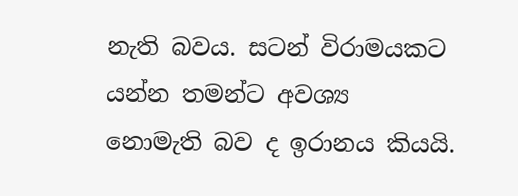නැති බවය. සටන් විරාමයකට යන්න තමන්ට අවශ්‍ය නොමැති බව ද ඉරානය කියයි.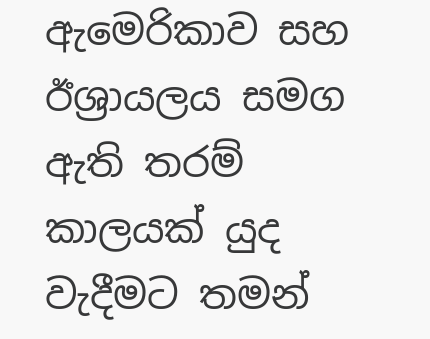ඇමෙරිකාව සහ ඊශ්‍රායලය සමග ඇති තරම් කාලයක් යුද වැදීමට තමන්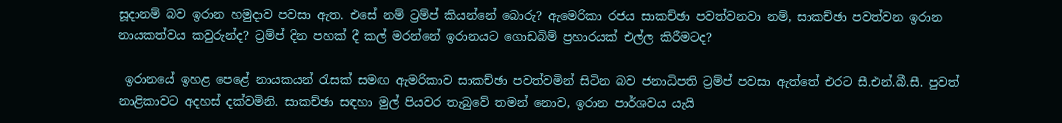සූදානම් බව ඉරාන හමුදාව පවසා ඇත. එසේ නම් ට්‍රම්ප් කියන්නේ බොරු? ඇමෙරිකා රජය සාකච්ඡා පවත්වනවා නම්, සාකච්ඡා පවත්වන ඉරාන නායකත්වය කවුරුන්ද? ට්‍රම්ප් දින පහක් දී කල් මරන්නේ ඉරානයට ගොඩබිම් ප්‍රහාරයක් එල්ල කිරීමටද?

 ඉරානයේ ඉහළ පෙළේ නායකයන් රැසක් සමඟ ඇමරිකාව සාකච්ඡා පවත්වමින් සිටින බව ජනාධිපති ට්‍රම්ප් පවසා ඇත්තේ එරට සී.එන්.බී.සී. පුවත් නාළිකාවට අදහස් දක්වමිනි. සාකච්ඡා සඳහා මුල් පියවර තැබුවේ තමන් නොව, ඉරාන පාර්ශවය යැයි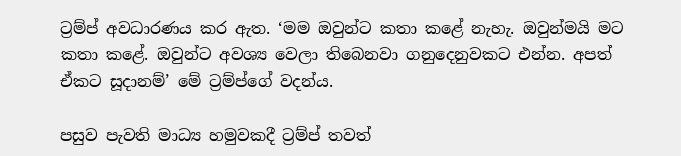ට්‍රම්ප් අවධාරණය කර ඇත. ‘මම ඔවුන්ට කතා කළේ නැහැ. ඔවුන්මයි මට කතා කළේ. ඔවුන්ට අවශ්‍ය වෙලා තිබෙනවා ගනුදෙනුවකට එන්න. අපත් ඒකට සූදානම්’ මේ ට්‍රම්ප්ගේ වදන්ය.

පසුව පැවති මාධ්‍ය හමුවකදී ට්‍රම්ප් තවත්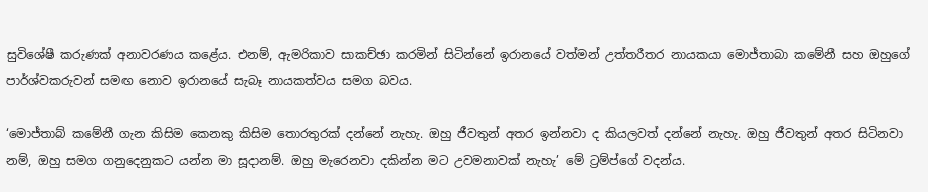සුවිශේෂී කරුණක් අනාවරණය කළේය. එනම්, ඇමරිකාව සාකච්ඡා කරමින් සිටින්නේ ඉරානයේ වත්මන් උත්තරීතර නායකයා මොජ්තාබා කමේනී සහ ඔහුගේ පාර්ශ්වකරුවන් සමඟ නොව ඉරානයේ සැබෑ නායකත්වය සමග බවය.

‘මොජ්තාබ් කමේනී ගැන කිසිම කෙනකු කිසිම තොරතුරක් දන්නේ නැහැ. ඔහු ජීවතුන් අතර ඉන්නවා ද කියලවත් දන්නේ නැහැ. ඔහු ජීවතුන් අතර සිටිනවා නම්, ඔහු සමග ගනුදෙනුකට යන්න මා සූදානම්. ඔහු මැරෙනවා දකින්න මට උවමනාවක් නැහැ’ මේ ට්‍රම්ප්ගේ වදන්ය.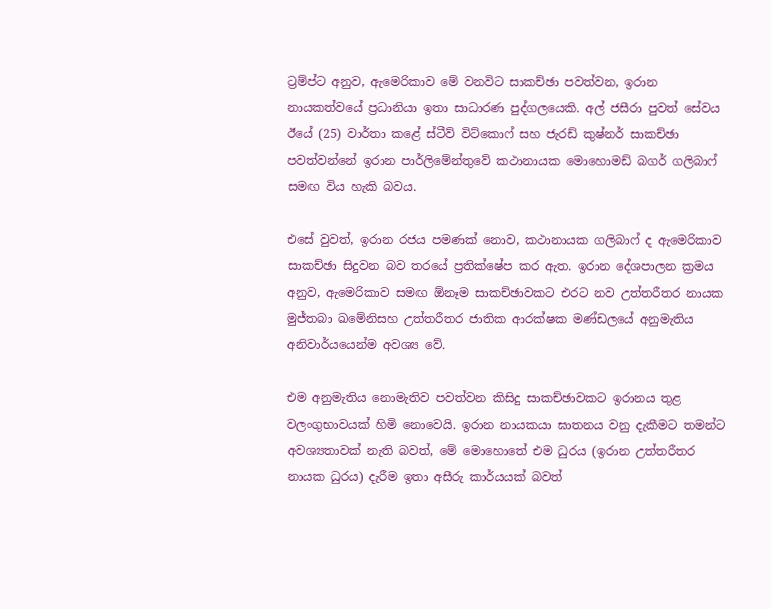ට්‍රම්ප්ට අනුව, ඇමෙරිකාව මේ වනවිට සාකච්ඡා පවත්වන, ඉරාන නායකත්වයේ ප්‍රධානියා ඉතා සාධාරණ පුද්ගලයෙකි. අල් ජසීරා පුවත් සේවය ඊයේ (25) වාර්තා කළේ ස්ටීව් විට්කොෆ් සහ ජැරඩ් කුෂ්නර් සාකච්ඡා පවත්වන්නේ ඉරාන පාර්ලිමේන්තුවේ කථානායක මොහොමඩ් බගර් ගලිබාෆ් සමඟ විය හැකි බවය.

එසේ වුවත්, ඉරාන රජය පමණක් නොව, කථානායක ගලිබාෆ් ද ඇමෙරිකාව සාකච්ඡා සිදුවන බව තරයේ ප්‍රතික්ෂේප කර ඇත. ඉරාන දේශපාලන ක්‍රමය අනුව, ඇමෙරිකාව සමඟ ඕනෑම සාකච්ඡාවකට එරට නව උත්තරීතර නායක මුජ්තබා ඛමේනිසහ උත්තරීතර ජාතික ආරක්ෂක මණ්ඩලයේ අනුමැතිය අනිවාර්යයෙන්ම අවශ්‍ය වේ.

එම අනුමැතිය නොමැතිව පවත්වන කිසිදු සාකච්ඡාවකට ඉරානය තුළ වලංගුභාවයක් හිමි නොවෙයි. ඉරාන නායකයා ඝාතනය වනු දැකීමට තමන්ට අවශ්‍යතාවක් නැති බවත්, මේ මොහොතේ එම ධුරය (ඉරාන උත්තරීතර නායක ධුරය) දැරීම ඉතා අසීරු කාර්යයක් බවත්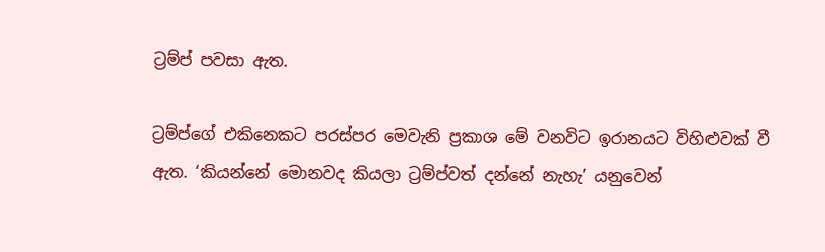ට්‍රම්ප් පවසා ඇත.

ට්‍රම්ප්ගේ එකිනෙකට පරස්පර මෙවැනි ප්‍රකාශ මේ වනවිට ඉරානයට විහිළුවක් වී ඇත. ‘කියන්නේ මොනවද කියලා ට්‍රම්ප්වත් දන්නේ නැහැ’ යනුවෙන්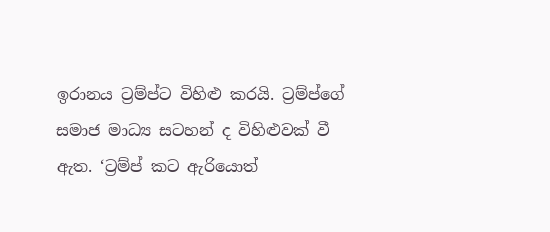ඉරානය ට්‍රම්ප්ට විහිළු කරයි. ට්‍රම්ප්ගේ සමාජ මාධ්‍ය සටහන් ද විහිළුවක් වී ඇත. ‘ට්‍රම්ප් කට ඇරියොත්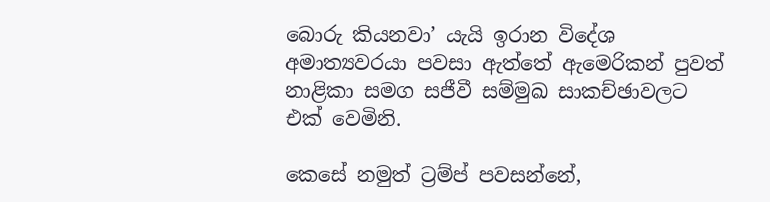බොරු කියනවා’ යැයි ඉරාන විදේශ අමාත්‍යවරයා පවසා ඇත්තේ ඇමෙරිකන් පුවත් නාළිකා සමග සජීවී සම්මුඛ සාකච්ඡාවලට එක් වෙමිනි.

කෙසේ නමුත් ට්‍රම්ප් පවසන්නේ,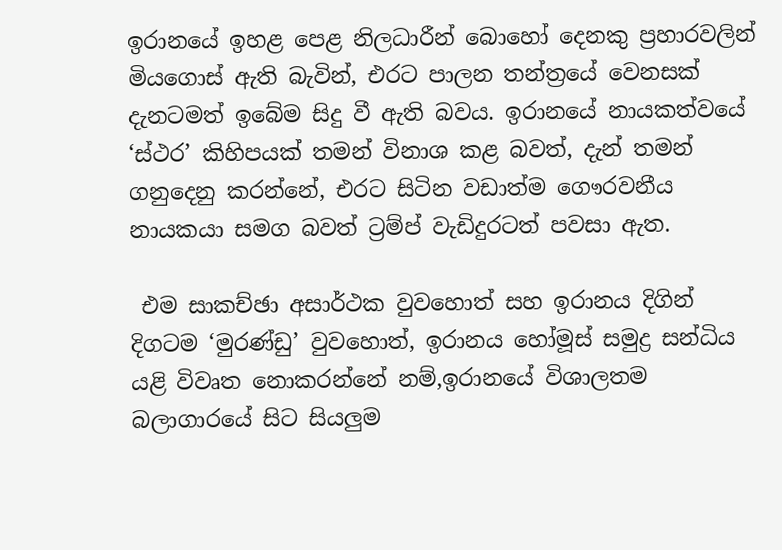ඉරානයේ ඉහළ පෙළ නිලධාරීන් බොහෝ දෙනකු ප්‍රහාරවලින් මියගොස් ඇති බැවින්, එරට පාලන තන්ත්‍රයේ වෙනසක් දැනටමත් ඉබේම සිදු වී ඇති බවය. ඉරානයේ නායකත්වයේ ‘ස්ථර’ කිහිපයක් තමන් විනාශ කළ බවත්, දැන් තමන් ගනුදෙනු කරන්නේ, එරට සිටින වඩාත්ම ගෞරවනීය නායකයා සමග බවත් ට්‍රම්ප් වැඩිදුරටත් පවසා ඇත.

 එම සාකච්ඡා අසාර්ථක වුවහොත් සහ ඉරානය දිගින් දිගටම ‘මුරණ්ඩු’ වුවහොත්, ඉරානය හෝමූස් සමුද්‍ර සන්ධිය යළි විවෘත නොකරන්නේ නම්,ඉරානයේ විශාලතම බලාගාරයේ සිට සියලුම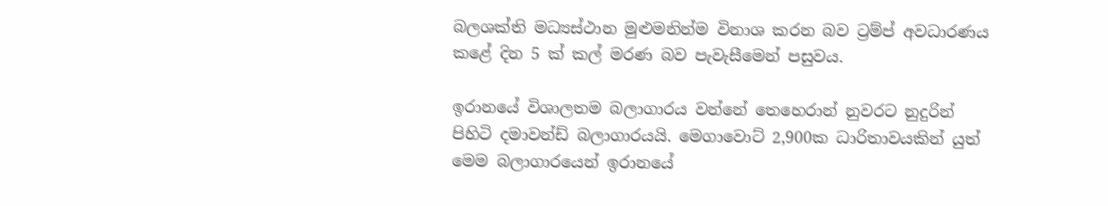බලශක්ති මධ්‍යස්ථාන මුළුමනින්ම විනාශ කරන බව ට්‍රම්ප් අවධාරණය කළේ දින 5 ක් කල් මරණ බව පැවැසීමෙන් පසුවය.

ඉරානයේ විශාලතම බලාගාරය වන්නේ තෙහෙරාන් නුවරට නුදුරින් පිහිටි දමාවන්ඩ් බලාගාරයයි. මෙගාවොට් 2,900ක ධාරිතාවයකින් යුත් මෙම බලාගාරයෙන් ඉරානයේ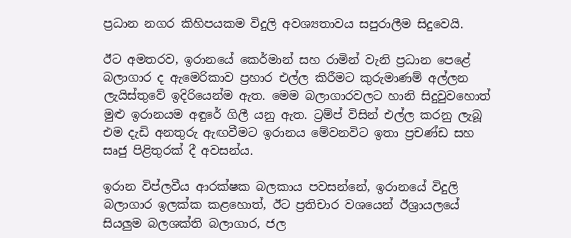ප්‍රධාන නගර කිහිපයකම විදුලි අවශ්‍යතාවය සපුරාලීම සිදුවෙයි.

ඊට අමතරව, ඉරානයේ කෙර්මාන් සහ රාමින් වැනි ප්‍රධාන පෙළේ බලාගාර ද ඇමෙරිකාව ප්‍රහාර එල්ල කිරීමට කුරුමාණම් අල්ලන ලැයිස්තුවේ ඉදිරියෙන්ම ඇත. මෙම බලාගාරවලට හානි සිදුවුවහොත් මුළු ඉරානයම අඳුරේ ගිලී යනු ඇත. ට්‍රම්ප් විසින් එල්ල කරනු ලැබූ එම දැඩි අනතුරු ඇඟවීමට ඉරානය මේවනවිට ඉතා ප්‍රචණ්ඩ සහ සෘජු පිළිතුරක් දී අවසන්ය.

ඉරාන විප්ලවීය ආරක්ෂක බලකාය පවසන්නේ, ඉරානයේ විදුලි බලාගාර ඉලක්ක කළහොත්, ඊට ප්‍රතිචාර වශයෙන් ඊශ්‍රායලයේ සියලුම බලශක්ති බලාගාර, ජල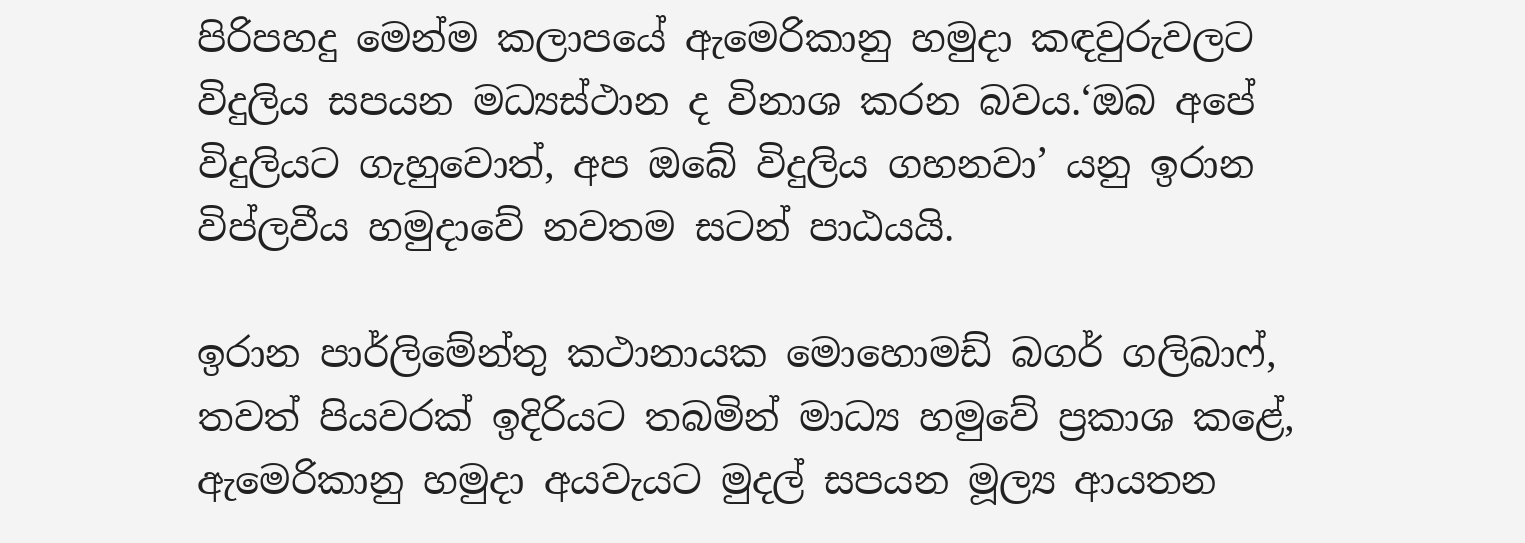පිරිපහදු මෙන්ම කලාපයේ ඇමෙරිකානු හමුදා කඳවුරුවලට විදුලිය සපයන මධ්‍යස්ථාන ද විනාශ කරන බවය.‘ඔබ අපේ විදුලියට ගැහුවොත්, අප ඔබේ විදුලිය ගහනවා’ යනු ඉරාන විප්ලවීය හමුදාවේ නවතම සටන් පාඨයයි.

ඉරාන පාර්ලිමේන්තු කථානායක මොහොමඩ් බගර් ගලිබාෆ්, තවත් පියවරක් ඉදිරියට තබමින් මාධ්‍ය හමුවේ ප්‍රකාශ කළේ, ඇමෙරිකානු හමුදා අයවැයට මුදල් සපයන මූල්‍ය ආයතන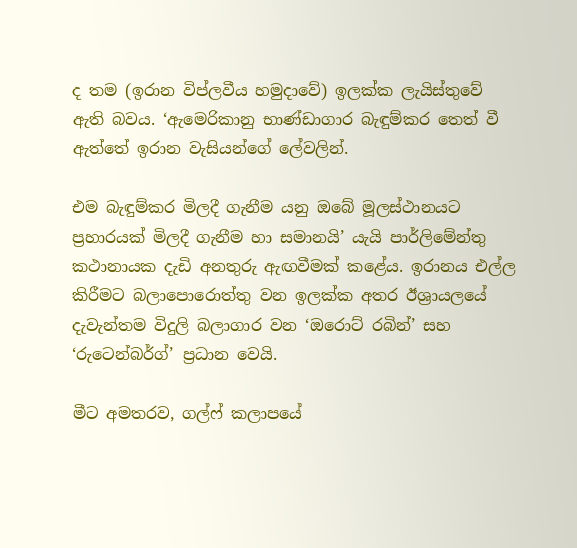ද තම (ඉරාන විප්ලවීය හමුදාවේ) ඉලක්ක ලැයිස්තුවේ ඇති බවය. ‘ඇමෙරිකානු භාණ්ඩාගාර බැඳුම්කර තෙත් වී ඇත්තේ ඉරාන වැසියන්ගේ ලේවලින්.

එම බැඳුම්කර මිලදී ගැනීම යනු ඔබේ මූලස්ථානයට ප්‍රහාරයක් මිලදී ගැනීම හා සමානයි’ යැයි පාර්ලිමේන්තු කථානායක දැඩි අනතුරු ඇඟවීමක් කළේය. ඉරානය එල්ල කිරීමට බලාපොරොත්තු වන ඉලක්ක අතර ඊශ්‍රායලයේ දැවැන්තම විදුලි බලාගාර වන ‘ඔරොට් රබින්’ සහ ‘රුටෙන්බර්ග්’ ප්‍රධාන වෙයි.

මීට අමතරව, ගල්ෆ් කලාපයේ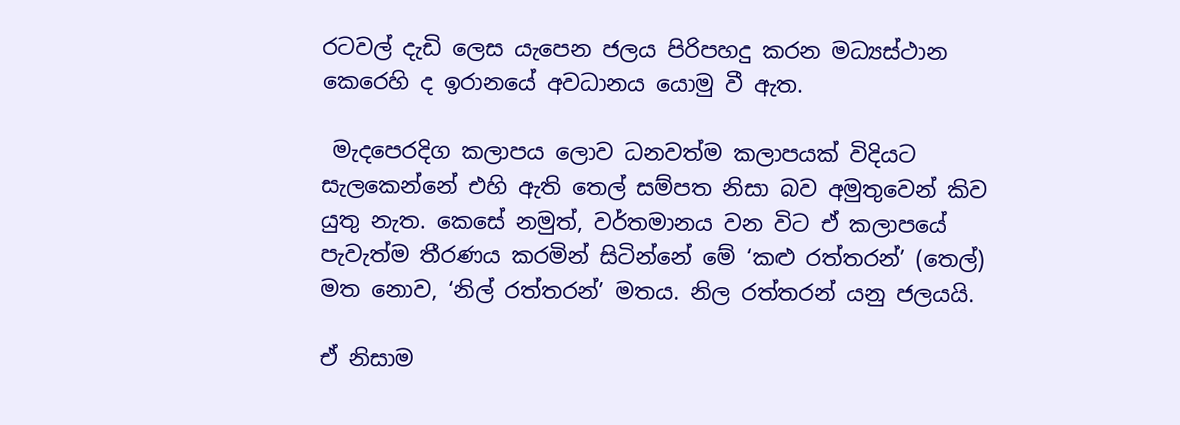රටවල් දැඩි ලෙස යැපෙන ජලය පිරිපහදු කරන මධ්‍යස්ථාන කෙරෙහි ද ඉරානයේ අවධානය යොමු වී ඇත.

 මැදපෙරදිග කලාපය ලොව ධනවත්ම කලාපයක් විදියට සැලකෙන්නේ එහි ඇති තෙල් සම්පත නිසා බව අමුතුවෙන් කිව යුතු නැත. කෙසේ නමුත්, වර්තමානය වන විට ඒ කලාපයේ පැවැත්ම තීරණය කරමින් සිටින්නේ මේ ‘කළු රත්තරන්’ (තෙල්) මත නොව, ‘නිල් රත්තරන්’ මතය. නිල රත්තරන් යනු ජලයයි.

ඒ නිසාම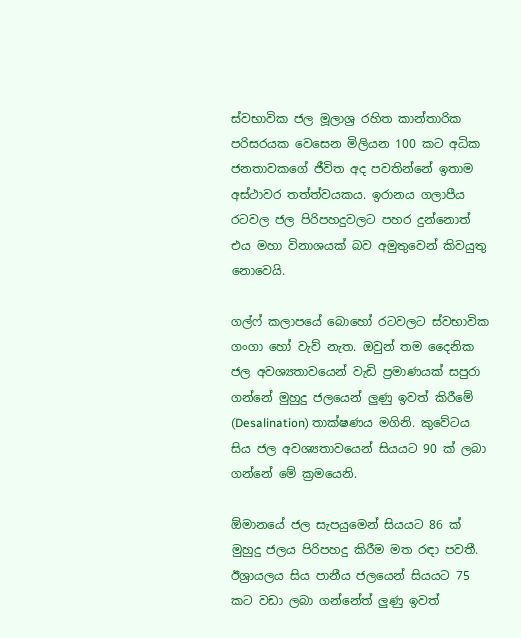ස්වභාවික ජල මූලාශ්‍ර රහිත කාන්තාරික පරිසරයක වෙසෙන මිලියන 100 කට අධික ජනතාවකගේ ජීවිත අද පවතින්නේ ඉතාම අස්ථාවර තත්ත්වයකය. ඉරානය ගලාපීය රටවල ජල පිරිපහදුවලට පහර දුන්නොත් එය මහා විනාශයක් බව අමුතුවෙන් කිවයුතු නොවෙයි.

ගල්ෆ් කලාපයේ බොහෝ රටවලට ස්වභාවික ගංගා හෝ වැව් නැත. ඔවුන් තම දෛනික ජල අවශ්‍යතාවයෙන් වැඩි ප්‍රමාණයක් සපුරා ගන්නේ මුහුදු ජලයෙන් ලුණු ඉවත් කිරීමේ (Desalination) තාක්ෂණය මගිනි. කුවේටය සිය ජල අවශ්‍යතාවයෙන් සියයට 90 ක් ලබා ගන්නේ මේ ක්‍රමයෙනි.

ඕමානයේ ජල සැපයුමෙන් සියයට 86 ක් මුහුදු ජලය පිරිපහදු කිරීම මත රඳා පවතී. ඊශ්‍රායලය සිය පානීය ජලයෙන් සියයට 75 කට වඩා ලබා ගන්නේත් ලුණු ඉවත්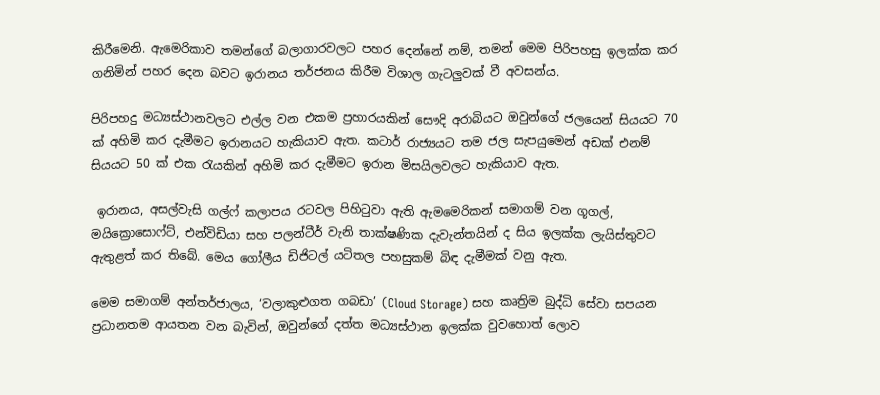කිරීමෙනි. ඇමෙරිකාව තමන්ගේ බලාගාරවලට පහර දෙන්නේ නම්, තමන් මෙම පිරිපහසු ඉලක්ක කර ගනිමින් පහර දෙන බවට ඉරානය තර්ජනය කිරීම විශාල ගැටලුවක් වී අවසන්ය.

පිරිපහදු මධ්‍යස්ථානවලට එල්ල වන එකම ප්‍රහාරයකින් සෞදි අරාබියට ඔවුන්ගේ ජලයෙන් සියයට 70 ක් අහිමි කර දැමීමට ඉරානයට හැකියාව ඇත. කටාර් රාජ්‍යයට තම ජල සැපයුමෙන් අඩක් එනම් සියයට 50 ක් එක රැයකින් අහිමි කර දැමීමට ඉරාන මිසයිලවලට හැකියාව ඇත.

 ඉරානය, අසල්වැසි ගල්ෆ් කලාපය රටවල පිහිටුවා ඇති ඇමමෙරිකන් සමාගම් වන ගූගල්, මයික්‍රොසොෆ්ට්, එන්විඩියා සහ පලන්ටීර් වැනි තාක්ෂණික දැවැන්තයින් ද සිය ඉලක්ක ලැයිස්තුවට ඇතුළත් කර තිබේ. මෙය ගෝලීය ඩිජිටල් යටිතල පහසුකම් බිඳ දැමීමක් වනු ඇත.

මෙම සමාගම් අන්තර්ජාලය, ‘වලාකුළුගත ගබඩා’ (Cloud Storage) සහ කෘත්‍රිම බුද්ධි සේවා සපයන ප්‍රධානතම ආයතන වන බැවින්, ඔවුන්ගේ දත්ත මධ්‍යස්ථාන ඉලක්ක වුවහොත් ලොව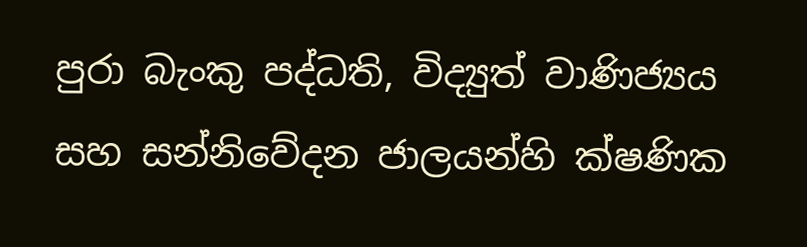පුරා බැංකු පද්ධති, විද්‍යුත් වාණිජ්‍යය සහ සන්නිවේදන ජාලයන්හි ක්ෂණික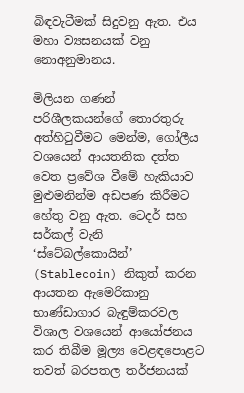බිඳවැටීමක් සිදුවනු ඇත. එය මහා ව්‍යසනයක් වනු නොඅනුමානය.

මිලියන ගණන් පරිශීලකයන්ගේ තොරතුරු අත්හිටුවීමට මෙන්ම, ගෝලීය වශයෙන් ආයතනික දත්ත වෙත ප්‍රවේශ වීමේ හැකියාව මුළුමනින්ම අඩපණ කිරීමට හේතු වනු ඇත. ටෙදර් සහ සර්කල් වැනි ‘ස්ටේබල්කොයින්’ (Stablecoin) නිකුත් කරන ආයතන ඇමෙරිකානු භාණ්ඩාගාර බැඳුම්කරවල විශාල වශයෙන් ආයෝජනය කර තිබීම මූල්‍ය වෙළඳපොළට තවත් බරපතල තර්ජනයක්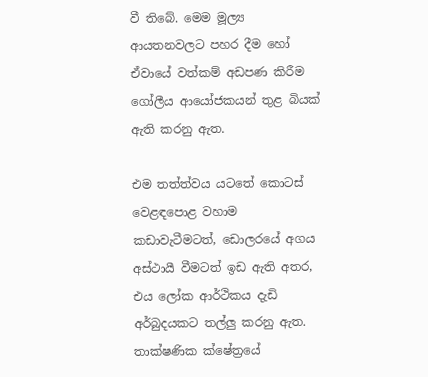වී තිබේ. මෙම මූල්‍ය ආයතනවලට පහර දීම හෝ ඒවායේ වත්කම් අඩපණ කිරීම ගෝලීය ආයෝජකයන් තුළ බියක් ඇති කරනු ඇත.

එම තත්ත්වය යටතේ කොටස් වෙළඳපොළ වහාම කඩාවැටීමටත්, ඩොලරයේ අගය අස්ථායී වීමටත් ඉඩ ඇති අතර, එය ලෝක ආර්ථිකය දැඩි අර්බුදයකට තල්ලු කරනු ඇත. තාක්ෂණික ක්ෂේත්‍රයේ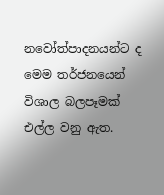නවෝත්පාදනයන්ට ද මෙම තර්ජනයෙන් විශාල බලපෑමක් එල්ල වනු ඇත.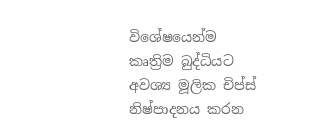විශේෂයෙන්ම කෘත්‍රිම බුද්ධියට අවශ්‍ය මූලික චිප්ස් නිෂ්පාදනය කරන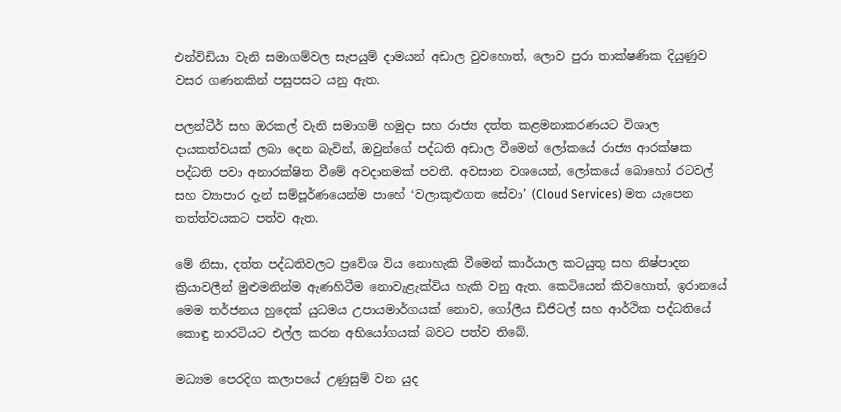එන්විඩියා වැනි සමාගම්වල සැපයුම් දාමයන් අඩාල වුවහොත්, ලොව පුරා තාක්ෂණික දියුණුව වසර ගණනකින් පසුපසට යනු ඇත.

පලන්ටීර් සහ ඔරකල් වැනි සමාගම් හමුදා සහ රාජ්‍ය දත්ත කළමනාකරණයට විශාල දායකත්වයක් ලබා දෙන බැවින්, ඔවුන්ගේ පද්ධති අඩාල වීමෙන් ලෝකයේ රාජ්‍ය ආරක්ෂක පද්ධති පවා අනාරක්ෂිත වීමේ අවදානමක් පවතී. අවසාන වශයෙන්, ලෝකයේ බොහෝ රටවල් සහ ව්‍යාපාර දැන් සම්පූර්ණයෙන්ම පාහේ ‘වලාකුළුගත සේවා’ (Cloud Services) මත යැපෙන තත්ත්වයකට පත්ව ඇත.

මේ නිසා, දත්ත පද්ධතිවලට ප්‍රවේශ විය නොහැකි වීමෙන් කාර්යාල කටයුතු සහ නිෂ්පාදන ක්‍රියාවලීන් මුළුමනින්ම ඇණහිටීම නොවැළැක්විය හැකි වනු ඇත. කෙටියෙන් කිවහොත්, ඉරානයේ මෙම තර්ජනය හුදෙක් යුධමය උපායමාර්ගයක් නොව, ගෝලීය ඩිජිටල් සහ ආර්ථික පද්ධතියේ කොඳු නාරටියට එල්ල කරන අභියෝගයක් බවට පත්ව තිබේ.

මධ්‍යම පෙරදිග කලාපයේ උණුසුම් වන යුද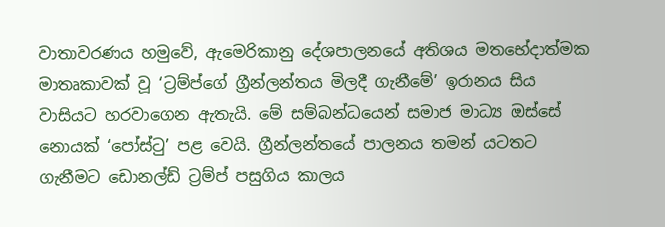වාතාවරණය හමුවේ, ඇමෙරිකානු දේශපාලනයේ අතිශය මතභේදාත්මක මාතෘකාවක් වූ ‘ට්‍රම්ප්ගේ ග්‍රීන්ලන්තය මිලදී ගැනීමේ’ ඉරානය සිය වාසියට හරවාගෙන ඇතැයි. මේ සම්බන්ධයෙන් සමාජ මාධ්‍ය ඔස්සේ නොයක් ‘පෝස්ටු’ පළ වෙයි. ග්‍රීන්ලන්තයේ පාලනය තමන් යටතට ගැනීමට ඩොනල්ඩ් ට්‍රම්ප් පසුගිය කාලය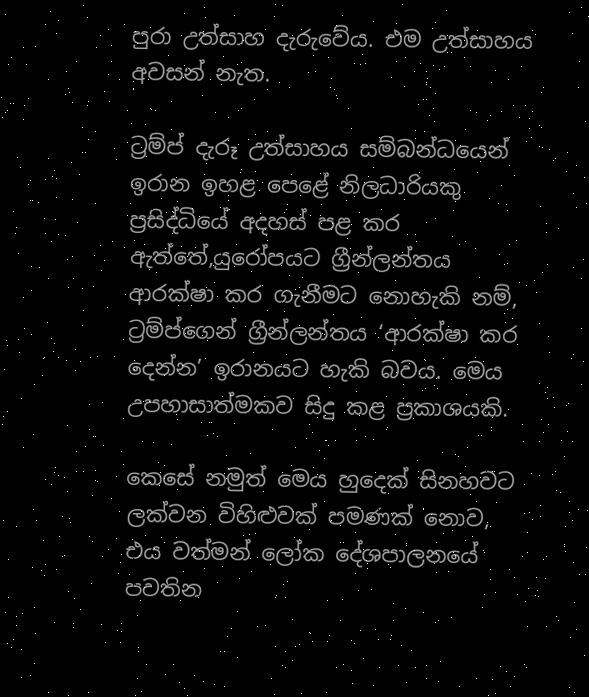පුරා උත්සාහ දැරුවේය. එම උත්සාහය අවසන් නැත.

ට්‍රම්ප් දැරූ උත්සාහය සම්බන්ධයෙන් ඉරාන ඉහළ පෙළේ නිලධාරියකු ප්‍රසිද්ධියේ අදහස් පළ කර ඇත්තේ,යුරෝපයට ග්‍රීන්ලන්තය ආරක්ෂා කර ගැනීමට නොහැකි නම්, ට්‍රම්ප්ගෙන් ග්‍රීන්ලන්තය ‘ආරක්ෂා කර දෙන්න’ ඉරානයට හැකි බවය. මෙය උපහාසාත්මකව සිදු කළ ප්‍රකාශයකි.

කෙසේ නමුත් මෙය හුදෙක් සිනහවට ලක්වන විහිළුවක් පමණක් නොව, එය වත්මන් ලෝක දේශපාලනයේ පවතින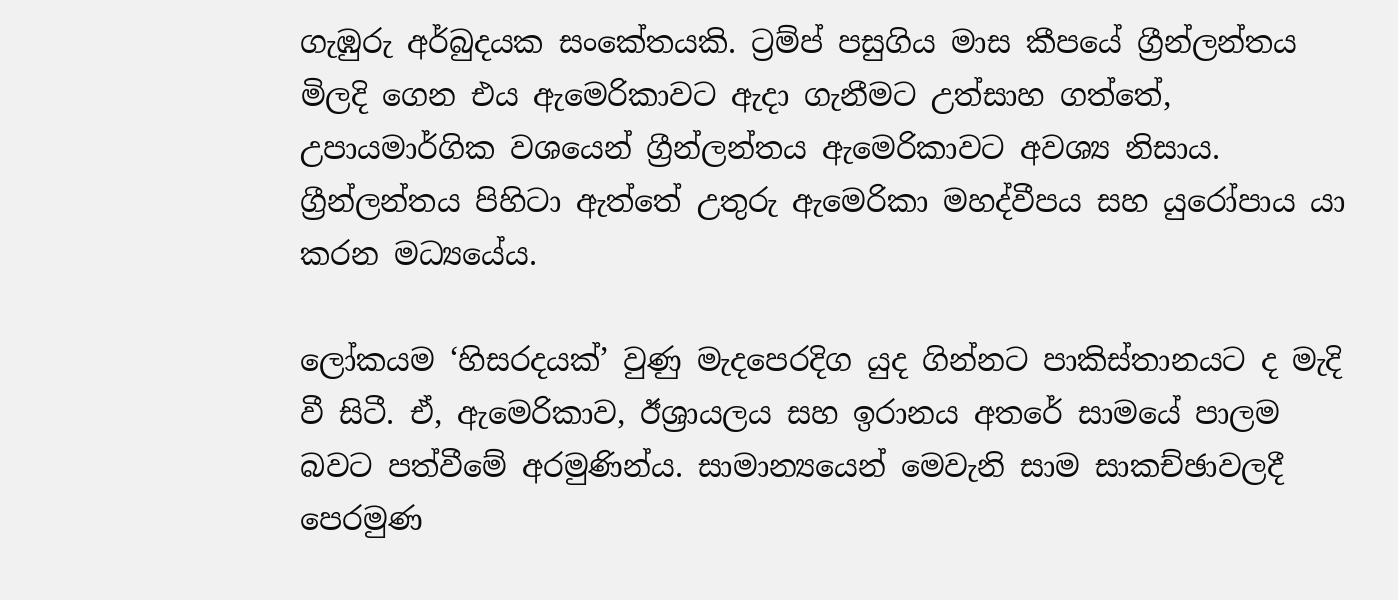ගැඹුරු අර්බුදයක සංකේතයකි. ට්‍රම්ප් පසුගිය මාස කීපයේ ග්‍රීන්ලන්තය මිලදි ගෙන එය ඇමෙරිකාවට ඇදා ගැනීමට උත්සාහ ගත්තේ, උපායමාර්ගික වශයෙන් ග්‍රීන්ලන්තය ඇමෙරිකාවට අවශ්‍ය නිසාය. ග්‍රීන්ලන්තය පිහිටා ඇත්තේ උතුරු ඇමෙරිකා මහද්වීපය සහ යුරෝපාය යා කරන මධ්‍යයේය.

ලෝකයම ‘හිසරදයක්’ වුණු මැදපෙරදිග යුද ගින්නට පාකිස්තානයට ද මැදි වී සිටී. ඒ, ඇමෙරිකාව, ඊශ්‍රායලය සහ ඉරානය අතරේ සාමයේ පාලම බවට පත්වීමේ අරමුණින්ය. සාමාන්‍යයෙන් මෙවැනි සාම සාකච්ඡාවලදී පෙරමුණ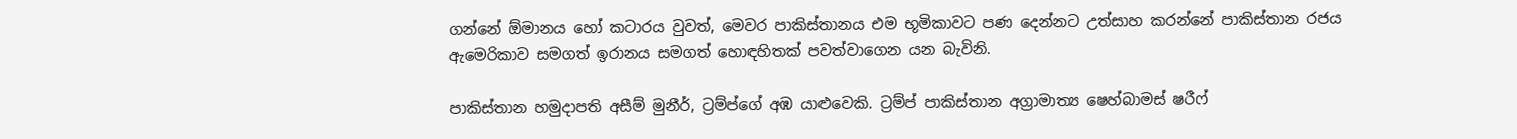ගන්නේ ඕමානය හෝ කටාරය වුවත්, මෙවර පාකිස්තානය එම භූමිකාවට පණ දෙන්නට උත්සාහ කරන්නේ පාකිස්තාන රජය ඇමෙරිකාව සමගත් ඉරානය සමගත් හොඳහිතක් පවත්වාගෙන යන බැවිනි.

පාකිස්තාන හමුදාපති අසීම් මුනීර්, ට්‍රම්ප්ගේ අඹ යාළුවෙකි. ට්‍රම්ප් පාකිස්තාන අග්‍රාමාත්‍ය ෂෙහ්බාමස් ෂරීෆ්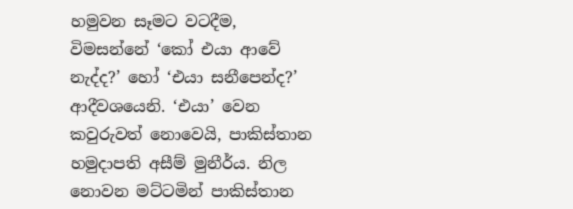හමුවන සෑමට වටදීම, විමසන්නේ ‘කෝ එයා ආවේ නැද්ද?’ හෝ ‘එයා සනීපෙන්ද?’ ආදීවශයෙනි. ‘එයා’ වෙන කවුරුවත් නොවෙයි, පාකිස්තාන හමුදාපති අසීම් මුනීර්ය. නිල නොවන මට්ටමින් පාකිස්තාන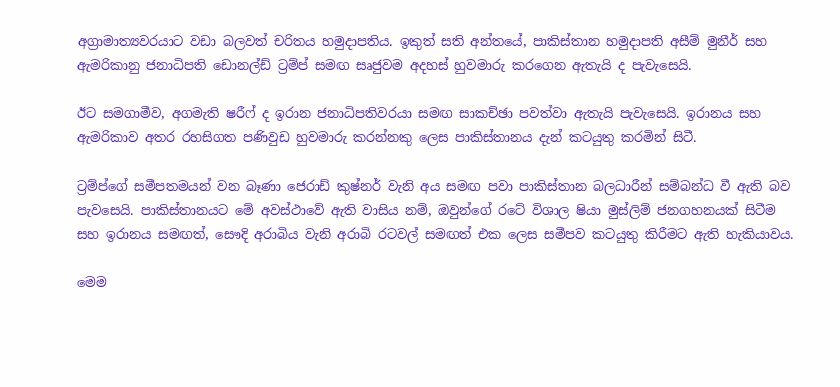අග්‍රාමාත්‍යවරයාට වඩා බලවත් චරිතය හමුදාපතිය. ඉකුත් සති අන්තයේ, පාකිස්තාන හමුදාපති අසීම් මුනීර් සහ ඇමරිකානු ජනාධිපති ඩොනල්ඩ් ට්‍රම්ප් සමඟ සෘජුවම අදහස් හුවමාරු කරගෙන ඇතැයි ද පැවැසෙයි.

ඊට සමගාමීව, අගමැති ෂරීෆ් ද ඉරාන ජනාධිපතිවරයා සමඟ සාකච්ඡා පවත්වා ඇතැයි පැවැසෙයි. ඉරානය සහ ඇමරිකාව අතර රහසිගත පණිවුඩ හුවමාරු කරන්නකු ලෙස පාකිස්තානය දැන් කටයුතු කරමින් සිටී.

ට්‍රම්ප්ගේ සමීපතමයන් වන බෑණා ජෙරාඩ් කුෂ්නර් වැනි අය සමඟ පවා පාකිස්තාන බලධාරීන් සම්බන්ධ වී ඇති බව පැවසෙයි. පාකිස්තානයට මේ අවස්ථාවේ ඇති වාසිය නම්, ඔවුන්ගේ රටේ විශාල ෂියා මුස්ලිම් ජනගහනයක් සිටීම සහ ඉරානය සමඟත්, සෞදි අරාබිය වැනි අරාබි රටවල් සමඟත් එක ලෙස සමීපව කටයුතු කිරීමට ඇති හැකියාවය.

මෙම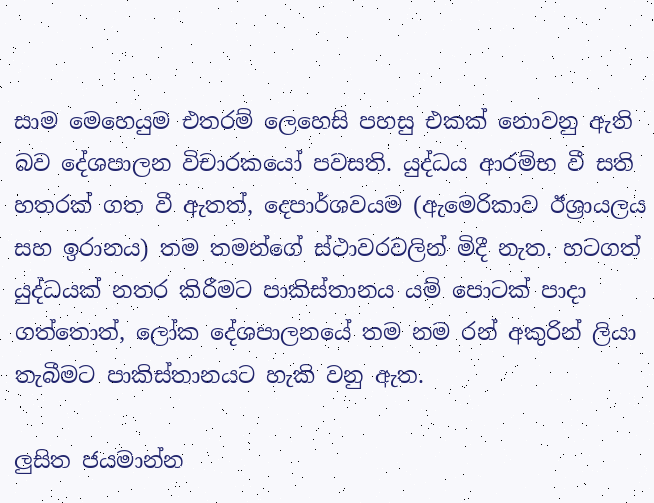සාම මෙහෙයුම එතරම් ලෙහෙසි පහසු එකක් නොවනු ඇති බව දේශපාලන විචාරකයෝ පවසති. යුද්ධය ආරම්භ වී සති හතරක් ගත වී ඇතත්, දෙපාර්ශවයම (ඇමෙරිකාව ඊශ්‍රායලය සහ ඉරානය) තම තමන්ගේ ස්ථාවරවලින් මිදී නැත. හටගත් යුද්ධයක් නතර කිරීමට පාකිස්තානය යම් පොටක් පාදා ගත්තොත්, ලෝක දේශපාලනයේ තම නම රන් අකුරින් ලියා තැබීමට පාකිස්තානයට හැකි වනු ඇත.

ලුසිත ජයමාන්න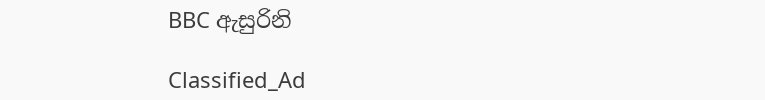BBC ඇසුරිනි

Classified_Ad